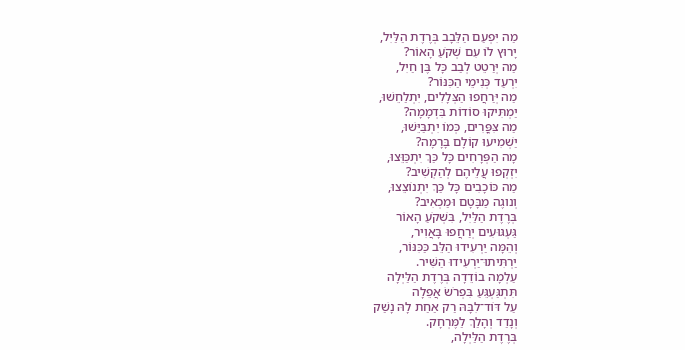מַה יִּפְעַם הַלֵּבָב בְּרֶדֶת הַלַּיׅל,
יָרוּץ לוֹ עִם שְׁקֹעַ הָאוֹר?
מַה יְּרַטֵט לְבַב כָּל בֶּן חַיִל,
יִרְעַד כְּנִימֵי הַכִּנּוֹר?
מַה יְּרַחֲפוּ הַצְּלָלִים, יִתְלַחֵשׁוּ,
יַמְתִּיקוּ סוֹדוֹת בִּדְמָמָה?
מַה צִּפֳּרִים, כְּמוֹ יִתְבַּיֵּשׁוּ,
יַשְׁמִיעוּ קוֹלָם בָּרָמָה?
מָה הַפְּרָחִים כָּל כַּךְ יִתְכַּוֵּצוּ,
יִזְקְפוּ עֲלֵיהֶם לְהַקְשִׁיב?
מַה כּוֹכָבִים כָּל כַּךְ יִתְנוֹצֵצוּ,
וְנוגֶה מַבָּטָם וּמַכְאִיב?
בְּרֶדֶת הַלַּיִל, בִּשְׁקֹעַ הָאוֹר
גַּעְגּוּעִים יְרַחֲפוּ בָּאֲוִיר,
וְהֵמָּה יַרְעִידוּ הַלֵּב כַּכִּנּוֹר,
יַרְתִּיתוּ־יַרְעִידוּ הַשִּׁיר.
עַלְמָה בוֹדֵדָה בְּרֶדֶת הַלַּיְלָה
תִּתְגַּעְגֵּעַ בִּפְרֹשׂ אֲפֵלָה
עַל דּוֹד־לִבָּהּ רַק אַחַת לָהּ נָשַׁק
וְנָדַד וְהָלַךְ לַמֶּרְחָק.
בְּרֶדֶת הַלַּיְלָה,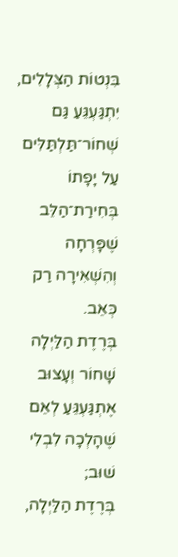בִּנְטוֹת הַצְּלָלִים,
יִתְגַּעְגֵּעַ גַּם שְׁחוֹר־תַּלְתַּלִּים
עַל יָפָתוֹ בְּחִירַת־הַלֵּב
שֶׁפָּרְחָה וְהִשְׁאִירָה רַק כְּאֵב.
בְּרֶדֶת הַלַּיְלָה שָׁחוֹר וְעָצוּב
אֶתְגַּעְגֵּעַ לְאֵם שֶׁהָלְכָה לִבְלִי שׁוּב;
בְּרֶדֶת הַלַּיְלָה,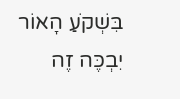בִּשְׁקֹעַ הָאוֹר
יִבְכֶּה זֶה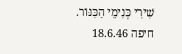שִׁירִי כְּנִימֵי הַכִּנּוֹר.
חיפה 18.6.46